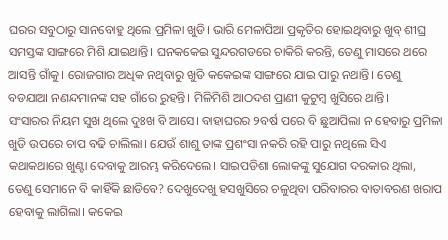ଘରର ସବୁଠାରୁ ସାନବୋହୁ ଥିଲେ ପ୍ରମିଳା ଖୁଡି। ଭାରି ମେଳାପିଆ ପ୍ରକୃତିର ହୋଇଥିବାରୁ ଖୁବ୍ ଶୀଘ୍ର ସମସ୍ତଙ୍କ ସାଙ୍ଗରେ ମିଶି ଯାଇଥାନ୍ତି। ଘନକକେଇ ସୁନ୍ଦରଗଡରେ ଚାକିରି କରନ୍ତି, ତେଣୁ ମାସରେ ଥରେ ଆସନ୍ତି ଗାଁକୁ। ରୋଜଗାର ଅଧିକ ନଥିବାରୁ ଖୁଡି କକେଇଙ୍କ ସାଙ୍ଗରେ ଯାଇ ପାରୁ ନଥାନ୍ତି। ତେଣୁ ବଡଯାଆ ନଣନ୍ଦମାନଙ୍କ ସହ ଗାଁରେ ରୁହନ୍ତି। ମିଳିମିଶି ଆଠଦଶ ପ୍ରାଣୀ କୁଟୁମ୍ବ ଖୁସିରେ ଥାନ୍ତି।
ସଂସାରର ନିୟମ ସୁଖ ଥିଲେ ଦୁଃଖ ବି ଆସେ। ବାହାଘରର ୨ବର୍ଷ ପରେ ବି ଛୁଆପିଲା ନ ହେବାରୁ ପ୍ରମିଳା ଖୁଡି ଉପରେ ଚାପ ବଢି ଚାଲିଲା। ଯେଉଁ ଶାଶୁ ତାଙ୍କ ପ୍ରଶଂସା ନକରି ରହି ପାରୁ ନଥିଲେ ସିଏ କଥାକଥାରେ ଖୁଣ୍ଟା ଦେବାକୁ ଆରମ୍ଭ କରିଦେଲେ। ସାଇପଡିଶା ଲୋକଙ୍କୁ ସୁଯୋଗ ଦରକାର ଥିଲା, ତେଣୁ ସେମାନେ ବି କାହିଁକି ଛାଡିବେ? ଦେଖୁଦେଖୁ ହସଖୁସିରେ ଚଳୁଥିବା ପରିବାରର ବାତାବରଣ ଖରାପ ହେବାକୁ ଲାଗିଲା। କକେଇ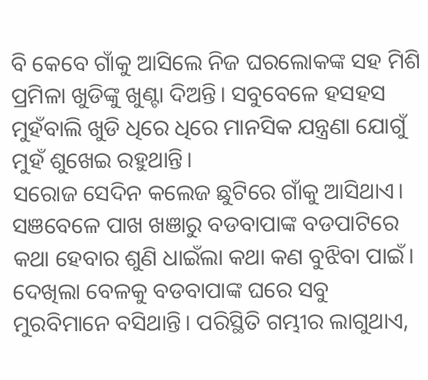ବି କେବେ ଗାଁକୁ ଆସିଲେ ନିଜ ଘରଲୋକଙ୍କ ସହ ମିଶି ପ୍ରମିଳା ଖୁଡିଙ୍କୁ ଖୁଣ୍ଟା ଦିଅନ୍ତି। ସବୁବେଳେ ହସହସ ମୁହଁବାଲି ଖୁଡି ଧିରେ ଧିରେ ମାନସିକ ଯନ୍ତ୍ରଣା ଯୋଗୁଁ ମୁହଁ ଶୁଖେଇ ରହୁଥାନ୍ତି।
ସରୋଜ ସେଦିନ କଲେଜ ଛୁଟିରେ ଗାଁକୁ ଆସିଥାଏ। ସଞବେଳେ ପାଖ ଖଞାରୁ ବଡବାପାଙ୍କ ବଡପାଟିରେ କଥା ହେବାର ଶୁଣି ଧାଇଁଲା କଥା କଣ ବୁଝିବା ପାଇଁ। ଦେଖିଲା ବେଳକୁ ବଡବାପାଙ୍କ ଘରେ ସବୁ ମୁରବିମାନେ ବସିଥାନ୍ତି। ପରିସ୍ଥିତି ଗମ୍ଭୀର ଲାଗୁଥାଏ,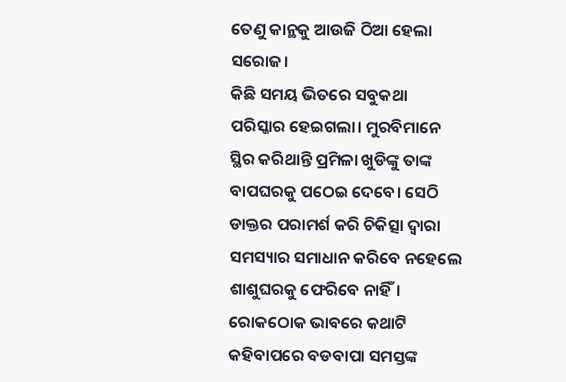ତେଣୁ କାନ୍ଥକୁ ଆଉଜି ଠିଆ ହେଲା ସରୋଜ।
କିଛି ସମୟ ଭିତରେ ସବୁକଥା ପରିସ୍କାର ହେଇଗଲା। ମୁରବିମାନେ ସ୍ଥିର କରିଥାନ୍ତି ପ୍ରମିଳା ଖୁଡିଙ୍କୁ ତାଙ୍କ ବାପଘରକୁ ପଠେଇ ଦେବେ। ସେଠି ଡାକ୍ତର ପରାମର୍ଶ କରି ଚିକିତ୍ସା ଦ୍ୱାରା ସମସ୍ୟାର ସମାଧାନ କରିବେ ନହେଲେ ଶାଶୁଘରକୁ ଫେରିବେ ନାହିଁ। ରୋକଠୋକ ଭାବରେ କଥାଟି କହିବାପରେ ବଡବାପା ସମସ୍ତଙ୍କ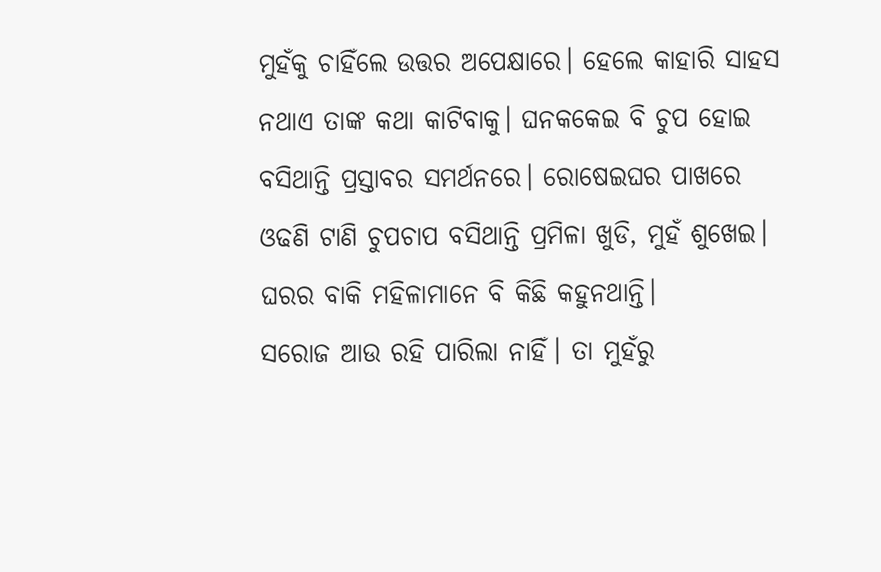ମୁହଁକୁ ଚାହିଁଲେ ଉତ୍ତର ଅପେକ୍ଷାରେ। ହେଲେ କାହାରି ସାହସ ନଥାଏ ତାଙ୍କ କଥା କାଟିବାକୁ। ଘନକକେଇ ବି ଚୁପ ହୋଇ ବସିଥାନ୍ତି ପ୍ରସ୍ତାବର ସମର୍ଥନରେ। ରୋଷେଇଘର ପାଖରେ ଓଢଣି ଟାଣି ଚୁପଚାପ ବସିଥାନ୍ତି ପ୍ରମିଳା ଖୁଡି, ମୁହଁ ଶୁଖେଇ। ଘରର ବାକି ମହିଳାମାନେ ବି କିଛି କହୁନଥାନ୍ତି।
ସରୋଜ ଆଉ ରହି ପାରିଲା ନାହିଁ। ତା ମୁହଁରୁ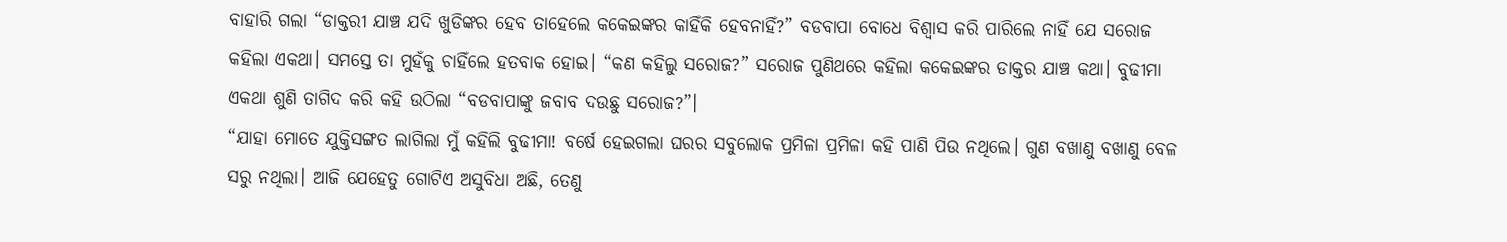ବାହାରି ଗଲା “ଡାକ୍ତରୀ ଯାଞ୍ଚ ଯଦି ଖୁଡିଙ୍କର ହେବ ତାହେଲେ କକେଇଙ୍କର କାହିଁକି ହେବନାହିଁ?” ବଡବାପା ବୋଧେ ବିଶ୍ୱାସ କରି ପାରିଲେ ନାହିଁ ଯେ ସରୋଜ କହିଲା ଏକଥା। ସମସ୍ତେ ତା ମୁହଁକୁ ଚାହିଁଲେ ହତବାକ ହୋଇ। “କଣ କହିଲୁ ସରୋଜ?” ସରୋଜ ପୁଣିଥରେ କହିଲା କକେଇଙ୍କର ଡାକ୍ତର ଯାଞ୍ଚ କଥା। ବୁଢୀମା ଏକଥା ଶୁଣି ତାଗିଦ କରି କହି ଉଠିଲା “ବଡବାପାଙ୍କୁ ଜବାବ ଦଉଛୁ ସରୋଜ?”।
“ଯାହା ମୋତେ ଯୁକ୍ତିସଙ୍ଗତ ଲାଗିଲା ମୁଁ କହିଲି ବୁଢୀମା! ବର୍ଷେ ହେଇଗଲା ଘରର ସବୁଲୋକ ପ୍ରମିଳା ପ୍ରମିଳା କହି ପାଣି ପିଉ ନଥିଲେ। ଗୁଣ ବଖାଣୁ ବଖାଣୁ ବେଳ ସରୁ ନଥିଲା। ଆଜି ଯେହେତୁ ଗୋଟିଏ ଅସୁବିଧା ଅଛି, ତେଣୁ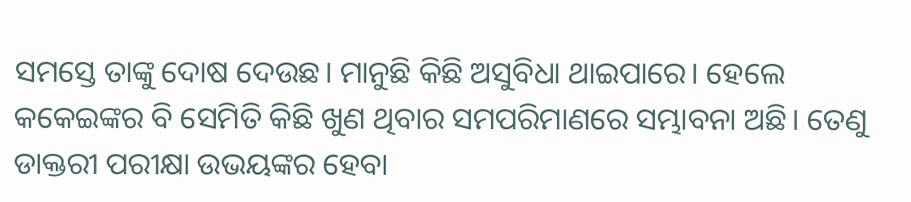ସମସ୍ତେ ତାଙ୍କୁ ଦୋଷ ଦେଉଛ। ମାନୁଛି କିଛି ଅସୁବିଧା ଥାଇପାରେ। ହେଲେ କକେଇଙ୍କର ବି ସେମିତି କିଛି ଖୁଣ ଥିବାର ସମପରିମାଣରେ ସମ୍ଭାବନା ଅଛି। ତେଣୁ ଡାକ୍ତରୀ ପରୀକ୍ଷା ଉଭୟଙ୍କର ହେବା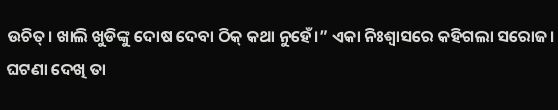ଉଚିତ୍। ଖାଲି ଖୁଡିଙ୍କୁ ଦୋଷ ଦେବା ଠିକ୍ କଥା ନୁହେଁ।” ଏକା ନିଃଶ୍ବାସରେ କହିଗଲା ସରୋଜ।
ଘଟଣା ଦେଖି ତା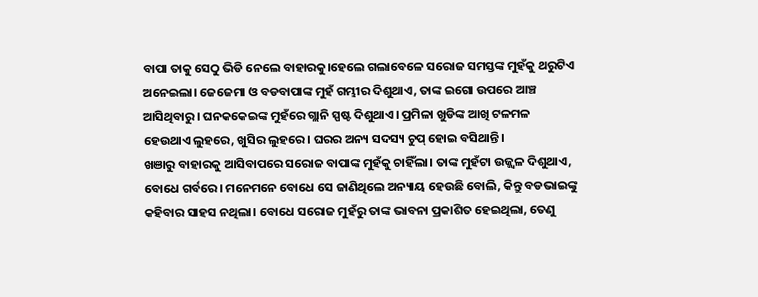ବାପା ତାକୁ ସେଠୁ ଭିଡି ନେଲେ ବାହାରକୁ।ହେଲେ ଗଲାବେଳେ ସରୋଜ ସମସ୍ତଙ୍କ ମୁହଁକୁ ଥରୁଟିଏ ଅନେଇଲା। ଜେଜେମା ଓ ବଡବାପାଙ୍କ ମୁହଁ ଗମ୍ଭୀର ଦିଶୁଥାଏ, ତାଙ୍କ ଇଗୋ ଉପରେ ଆଞ୍ଚ ଆସିଥିବାରୁ। ଘନକକେଇଙ୍କ ମୁହଁରେ ଗ୍ଲାନି ସ୍ପଷ୍ଟ ଦିଶୁଥାଏ। ପ୍ରମିଳା ଖୁଡିଙ୍କ ଆଖି ଟଳମଳ ହେଉଥାଏ ଲୁହରେ, ଖୁସିର ଲୁହରେ। ଘରର ଅନ୍ୟ ସଦସ୍ୟ ଚୁପ୍ ହୋଇ ବସିଥାନ୍ତି।
ଖଞାରୁ ବାହାରକୁ ଆସିବାପରେ ସରୋଜ ବାପାଙ୍କ ମୁହଁକୁ ଚାହିଁଲା। ତାଙ୍କ ମୁହଁଟା ଉଜ୍ଜ୍ୱଳ ଦିଶୁଥାଏ, ବୋଧେ ଗର୍ବରେ। ମନେମନେ ବୋଧେ ସେ ଜାଣିଥିଲେ ଅନ୍ୟାୟ ହେଉଛି ବୋଲି, କିନ୍ତୁ ବଡଭାଇଙ୍କୁ କହିବାର ସାହସ ନଥିଲା। ବୋଧେ ସରୋଜ ମୁହଁରୁ ତାଙ୍କ ଭାବନା ପ୍ରକାଶିତ ହେଇଥିଲା, ତେଣୁ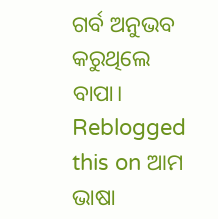ଗର୍ବ ଅନୁଭବ କରୁଥିଲେ ବାପା।
Reblogged this on ଆମ ଭାଷା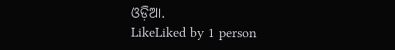ଓଡ଼ିଆ.
LikeLiked by 1 person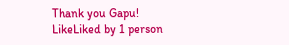Thank you Gapu!
LikeLiked by 1 person